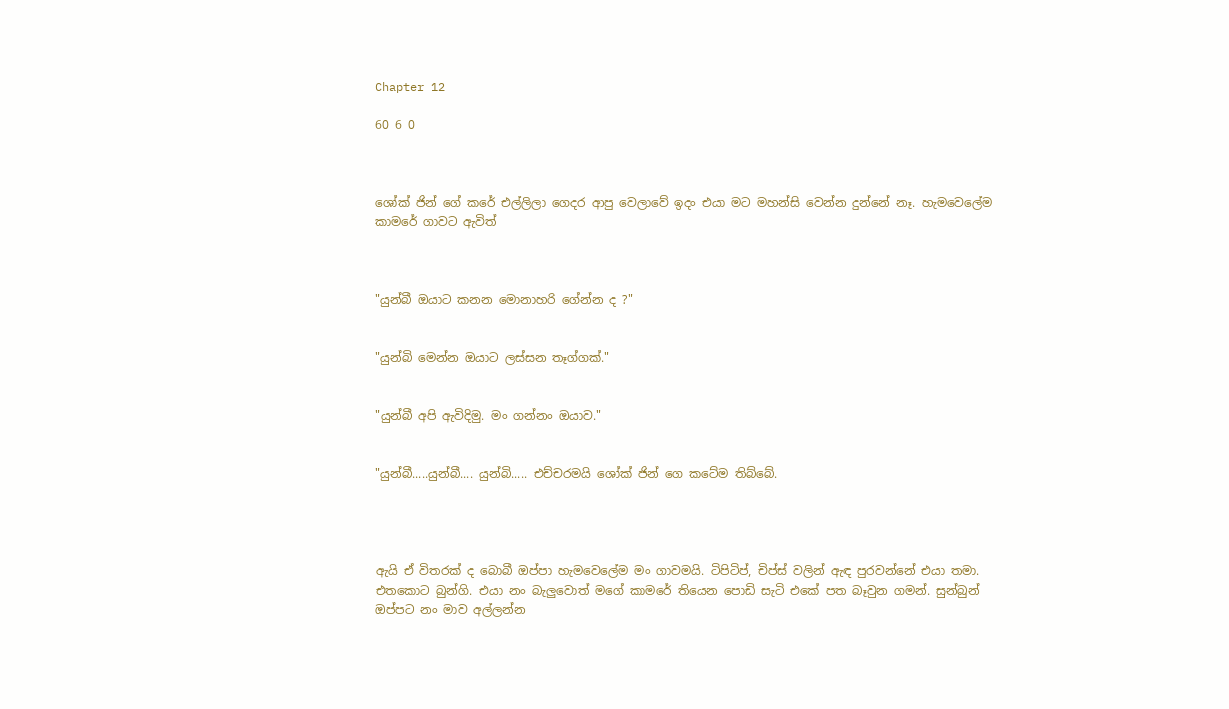Chapter 12

60 6 0



ශෝක් ජින් ගේ කරේ එල්ලිලා ගෙදර ආපු වෙලාවේ ඉදං එයා මට මහන්සි වෙන්න දුන්නේ නෑ. හැමවෙලේම කාමරේ ගාවට ඇවිත්



"යුන්බී ඔයාට කනන මොනාහරි ගේන්න ද ?"


"යුන්බි මෙන්න ඔයාට ලස්සන තෑග්ගක්."


"යුන්බී අපි ඇවිදිමු. මං ගන්නං ඔයාව."


"යුන්බී.....යුන්බී.... යුන්බි..... එච්චරමයි ශෝක් ජින් ගෙ කටේම තිබ්බේ.




ඇයි ඒ විතරක් ද බොබී ඔප්පා හැමවෙලේම මං ගාවමයි. ටිපිටිප්, චිප්ස් වලින් ඇඳ පුරවන්නේ එයා තමා. එතකොට බුන්ගි. එයා නං බැලුවොත් මගේ කාමරේ තියෙන පොඩි සැටි එකේ පත බෑවුන ගමන්. සුන්බුන් ඔප්පට නං මාව අල්ලන්න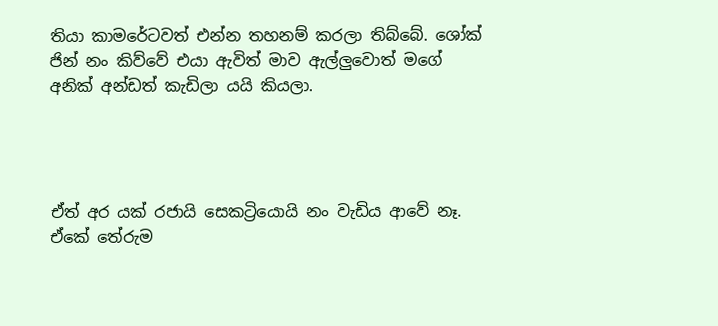තියා කාමරේටවත් එන්න තහනම් කරලා තිබ්බේ. ශෝක් ජින් නං කිව්වේ එයා ඇවිත් මාව ඇල්ලුවොත් මගේ අනික් අන්ඩත් කැඩිලා යයි කියලා.




ඒත් අර යක් රජායි සෙකට්‍රියොයි නං වැඩිය ආවේ නෑ. ඒකේ තේරුම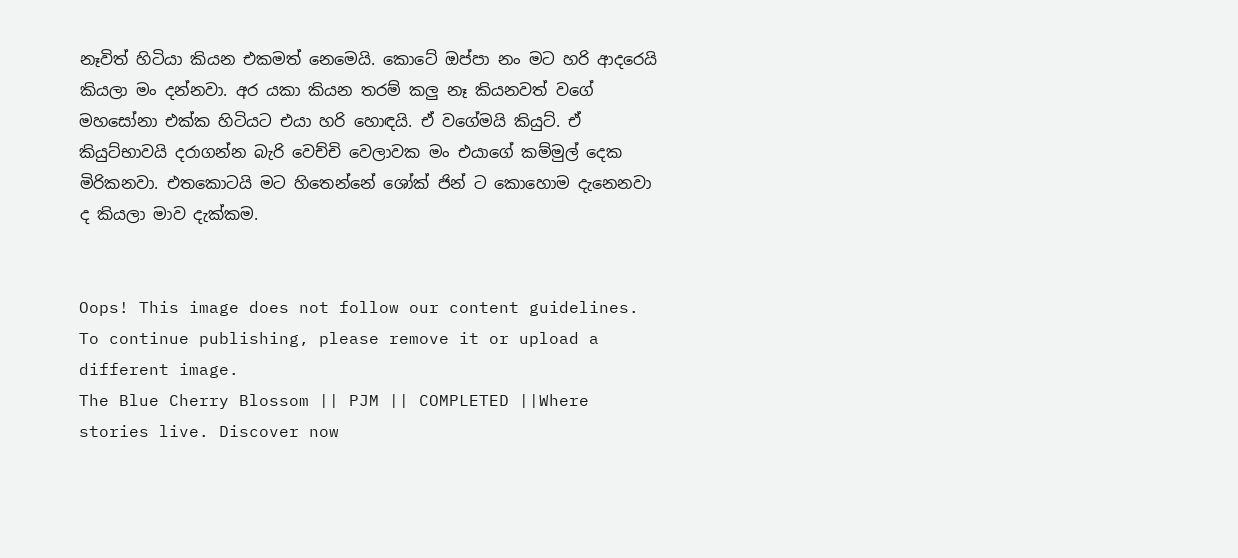නෑවිත් හිටියා කියන එකමත් නෙමෙයි. කොටේ ඔප්පා නං මට හරි ආදරෙයි කියලා මං දන්නවා. අර යකා කියන තරම් කලු නෑ කියනවත් වගේ මහසෝනා එක්ක හිටියට එයා හරි හොඳයි. ඒ වගේමයි කියුට්. ඒ කියුට්භාවයි දරාගන්න බැරි වෙච්චි වෙලාවක මං එයාගේ කම්මුල් දෙක මිරිකනවා. එතකොටයි මට හිතෙන්නේ ශෝක් ජින් ට කොහොම දැනෙනවා ද කියලා මාව දැක්කම.


Oops! This image does not follow our content guidelines. To continue publishing, please remove it or upload a different image.
The Blue Cherry Blossom || PJM || COMPLETED ||Where stories live. Discover now